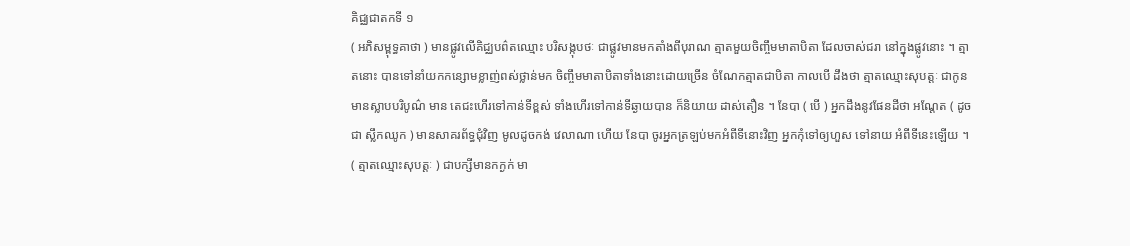គិជ្ឈជាតកទី ១
( អភិសម្ពុទ្ធគាថា ) មានផ្លូវលើគិជ្ឈបព៌តឈ្មោះ បរិសង្កុបថៈ ជាផ្លូវមានមកតាំងពីបុរាណ ត្មាតមួយចិញ្ចឹមមាតាបិតា ដែលចាស់ជរា នៅក្នុងផ្លូវនោះ ។ ត្មាតនោះ បានទៅនាំយកកន្សោមខ្លាញ់ពស់ថ្លាន់មក ចិញ្ចឹមមាតាបិតាទាំងនោះដោយច្រើន ចំណែកត្មាតជាបិតា កាលបើ ដឹងថា ត្មាតឈ្មោះសុបត្តៈ ជាកូនមានស្លាបបរិបូណ៌ មាន តេជះហើរទៅកាន់ទីខ្ពស់ ទាំងហើរទៅកាន់ទីឆ្ងាយបាន ក៏និយាយ ដាស់តឿន ។ នែបា ( បើ ) អ្នកដឹងនូវផែនដីថា អណ្តែត ( ដូចជា ស្លឹកឈូក ) មានសាគរព័ទ្ធជុំវិញ មូលដូចកង់ វេលាណា ហើយ នែបា ចូរអ្នកត្រឡប់មកអំពីទីនោះវិញ អ្នកកុំទៅឲ្យហួស ទៅនាយ អំពីទីនេះឡើយ ។ ( ត្មាតឈ្មោះសុបត្តៈ ) ជាបក្សីមានកក្ងក់ មា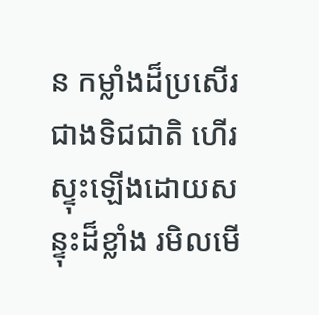ន កម្លាំងដ៏ប្រសើរជាងទិជជាតិ ហើរស្ទុះឡើងដោយសន្ទុះដ៏ខ្លាំង រមិលមើ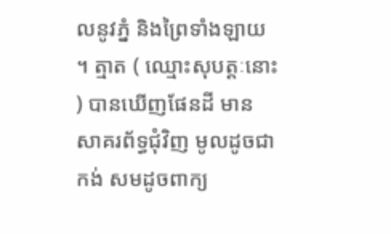លនូវភ្នំ និងព្រៃទាំងឡាយ ។ ត្មាត ( ឈ្មោះសុបត្តៈនោះ ) បានឃើញផែនដី មាន សាគរព័ទ្ធជុំវិញ មូលដូចជាកង់ សមដូចពាក្យ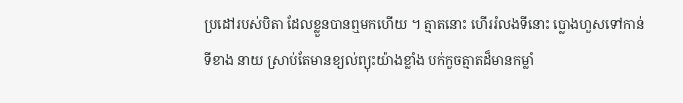ប្រដៅរបស់បិតា ដែលខ្លួនបានឮមកហើយ ។ ត្មាតនោះ ហើររំលងទីនោះ ប្លោងហួសទៅកាន់ទីខាង នាយ ស្រាប់តែមានខ្យល់ព្យុះយ៉ាងខ្លាំង បក់កួចត្មាតដ៏មានកម្លាំ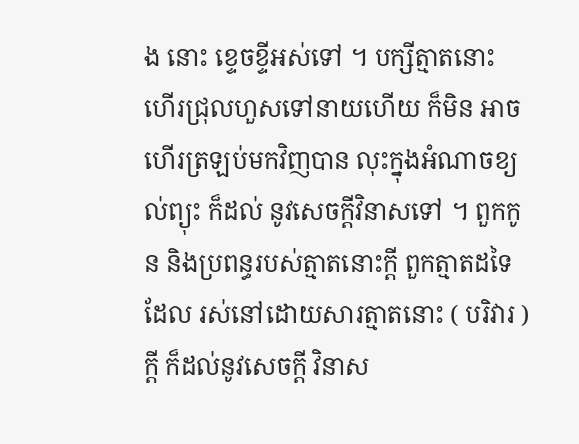ង នោះ ខ្ទេចខ្ទីអស់ទៅ ។ បក្សីត្មាតនោះ ហើរជ្រុលហួសទៅនាយហើយ ក៏មិន អាចហើរត្រឡប់មកវិញបាន លុះក្នុងអំណាចខ្យល់ព្យុះ ក៏ដល់ នូវសេចក្តីវិនាសទៅ ។ ពួកកូន និងប្រពន្ធរបស់ត្មាតនោះក្តី ពួកត្មាតដទៃដែល រស់នៅដោយសារត្មាតនោះ ( បរិវារ ) ក្តី ក៏ដល់នូវសេចក្តី វិនាស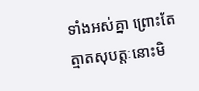ទាំងអស់គ្នា ព្រោះតែត្មាតសុបត្តៈនោះមិ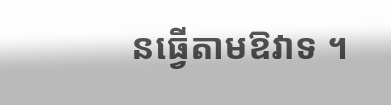នធ្វើតាមឱវាទ ។